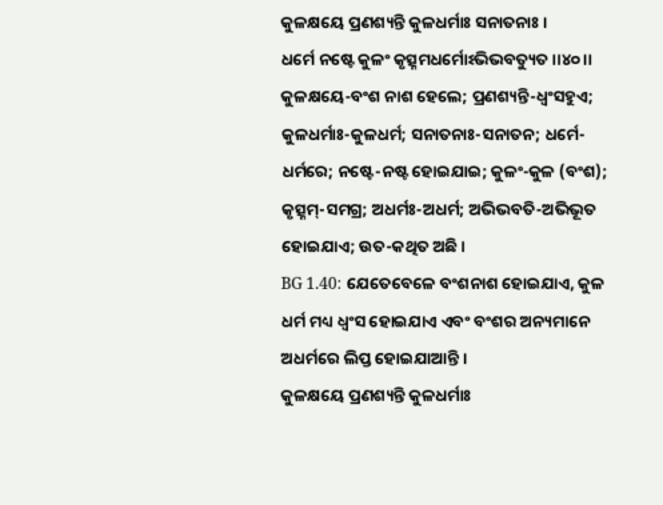କୁଳକ୍ଷୟେ ପ୍ରଣଶ୍ୟନ୍ତି କୁଳଧର୍ମାଃ ସନାତନାଃ ।
ଧର୍ମେ ନଷ୍ଟେ କୁଳଂ କୃତ୍ସ୍ନମଧର୍ମୋଽଭିଭବତ୍ୟୁତ ।।୪୦।।
କୁଳକ୍ଷୟେ-ବଂଶ ନାଶ ହେଲେ; ପ୍ରଣଶ୍ୟନ୍ତି-ଧ୍ୱଂସହୁଏ; କୁଳଧର୍ମାଃ-କୁଳଧର୍ମ; ସନାତନାଃ-ସନାତନ; ଧର୍ମେ-ଧର୍ମରେ; ନଷ୍ଟେ-ନଷ୍ଟ ହୋଇଯାଇ; କୁଳଂ-କୁଳ (ବଂଶ); କୃତ୍ସ୍ନମ୍-ସମଗ୍ର; ଅଧର୍ମଃ-ଅଧର୍ମ; ଅଭିଭବତି-ଅଭିଭୂତ ହୋଇଯାଏ; ଉତ-କଥିତ ଅଛି ।
BG 1.40: ଯେତେବେଳେ ବଂଶନାଶ ହୋଇଯାଏ, କୁଳ ଧର୍ମ ମଧ୍ୟ ଧ୍ୱଂସ ହୋଇଯାଏ ଏବଂ ବଂଶର ଅନ୍ୟମାନେ ଅଧର୍ମରେ ଲିପ୍ତ ହୋଇଯାଆନ୍ତି ।
କୁଳକ୍ଷୟେ ପ୍ରଣଶ୍ୟନ୍ତି କୁଳଧର୍ମାଃ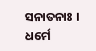ସନାତନାଃ ।
ଧର୍ମେ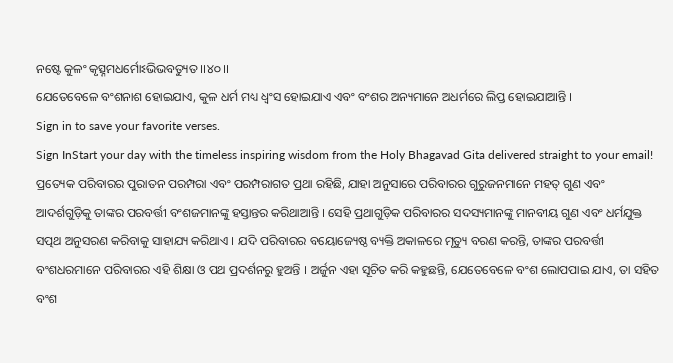ନଷ୍ଟେ କୁଳଂ କୃତ୍ସ୍ନମଧର୍ମୋଽଭିଭବତ୍ୟୁତ ।।୪୦।।
ଯେତେବେଳେ ବଂଶନାଶ ହୋଇଯାଏ, କୁଳ ଧର୍ମ ମଧ୍ୟ ଧ୍ୱଂସ ହୋଇଯାଏ ଏବଂ ବଂଶର ଅନ୍ୟମାନେ ଅଧର୍ମରେ ଲିପ୍ତ ହୋଇଯାଆନ୍ତି ।
Sign in to save your favorite verses.
Sign InStart your day with the timeless inspiring wisdom from the Holy Bhagavad Gita delivered straight to your email!
ପ୍ରତ୍ୟେକ ପରିବାରର ପୁରାତନ ପରମ୍ପରା ଏବଂ ପରମ୍ପରାଗତ ପ୍ରଥା ରହିଛି, ଯାହା ଅନୁସାରେ ପରିବାରର ଗୁରୁଜନମାନେ ମହତ୍ ଗୁଣ ଏବଂ ଆଦର୍ଶଗୁଡ଼ିକୁ ତାଙ୍କର ପରବର୍ତ୍ତୀ ବଂଶଜମାନଙ୍କୁ ହସ୍ତାନ୍ତର କରିଥାଆନ୍ତି । ସେହି ପ୍ରଥାଗୁଡ଼ିକ ପରିବାରର ସଦସ୍ୟମାନଙ୍କୁ ମାନବୀୟ ଗୁଣ ଏବଂ ଧର୍ମଯୁକ୍ତ ସତ୍ପଥ ଅନୁସରଣ କରିବାକୁ ସାହାଯ୍ୟ କରିଥାଏ । ଯଦି ପରିବାରର ବୟୋଜ୍ୟେଷ୍ଠ ବ୍ୟକ୍ତି ଅକାଳରେ ମୃତ୍ୟୁ ବରଣ କରନ୍ତି, ତାଙ୍କର ପରବର୍ତ୍ତୀ ବଂଶଧରମାନେ ପରିବାରର ଏହି ଶିକ୍ଷା ଓ ପଥ ପ୍ରଦର୍ଶନରୁ ହୁଅନ୍ତି । ଅର୍ଜୁନ ଏହା ସୂଚିତ କରି କହୁଛନ୍ତି, ଯେତେବେଳେ ବଂଶ ଲୋପପାଇ ଯାଏ, ତା ସହିତ ବଂଶ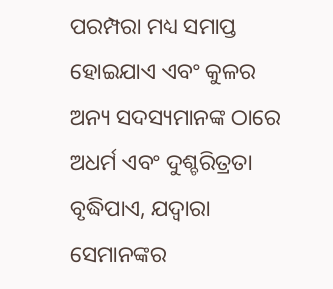ପରମ୍ପରା ମଧ୍ୟ ସମାପ୍ତ ହୋଇଯାଏ ଏବଂ କୁଳର ଅନ୍ୟ ସଦସ୍ୟମାନଙ୍କ ଠାରେ ଅଧର୍ମ ଏବଂ ଦୁଶ୍ଚରିତ୍ରତା ବୃଦ୍ଧିପାଏ, ଯଦ୍ୱାରା ସେମାନଙ୍କର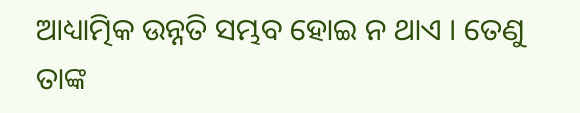ଆଧ୍ୟାତ୍ମିକ ଉନ୍ନତି ସମ୍ଭବ ହୋଇ ନ ଥାଏ । ତେଣୁ ତାଙ୍କ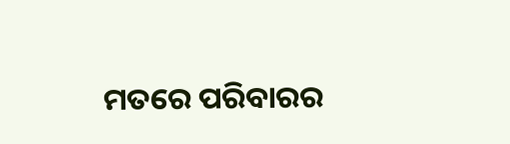ମତରେ ପରିବାରର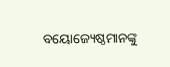ବୟୋଜ୍ୟେଷ୍ଠମାନଙ୍କୁ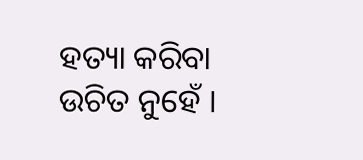ହତ୍ୟା କରିବା ଉଚିତ ନୁହେଁ ।